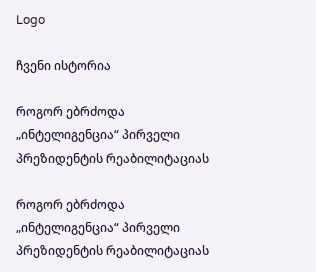Logo

ჩვენი ისტორია

როგორ ებრძოდა „ინტელიგენცია“ პირველი პრეზიდენტის რეაბილიტაციას

როგორ ებრძოდა „ინტელიგენცია“ პირველი პრეზიდენტის რეაბილიტაციას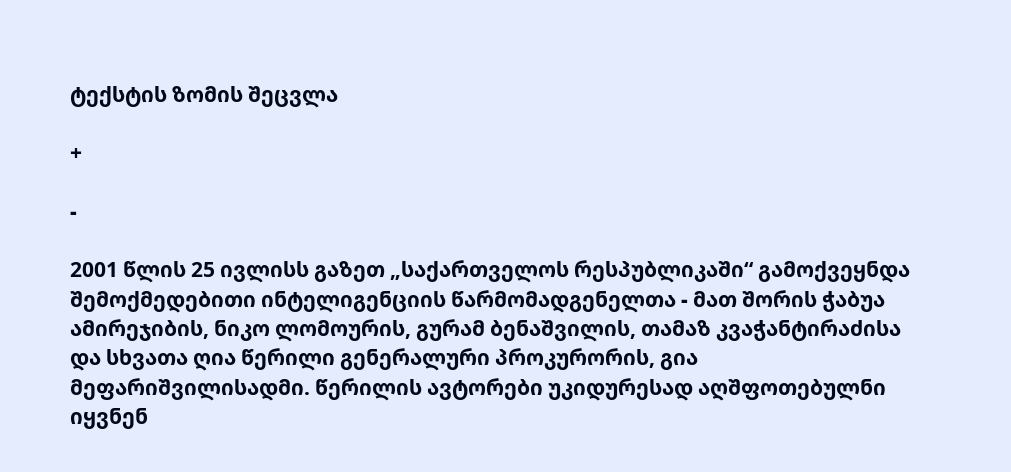ტექსტის ზომის შეცვლა

+

-

2001 წლის 25 ივლისს გაზეთ „საქართველოს რესპუბლიკაში“ გამოქვეყნდა შემოქმედებითი ინტელიგენციის წარმომადგენელთა - მათ შორის ჭაბუა ამირეჯიბის, ნიკო ლომოურის, გურამ ბენაშვილის, თამაზ კვაჭანტირაძისა და სხვათა ღია წერილი გენერალური პროკურორის, გია მეფარიშვილისადმი. წერილის ავტორები უკიდურესად აღშფოთებულნი იყვნენ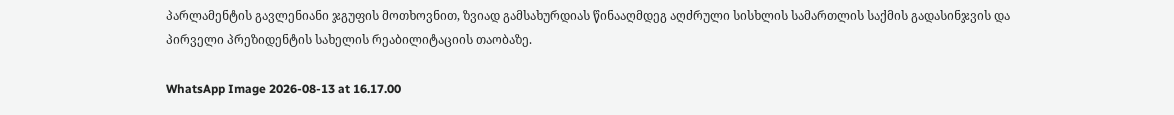პარლამენტის გავლენიანი ჯგუფის მოთხოვნით, ზვიად გამსახურდიას წინააღმდეგ აღძრული სისხლის სამართლის საქმის გადასინჯვის და პირველი პრეზიდენტის სახელის რეაბილიტაციის თაობაზე.

WhatsApp Image 2026-08-13 at 16.17.00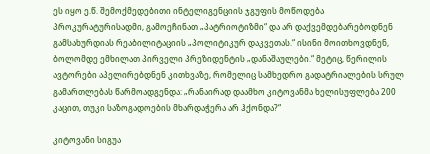ეს იყო ე.წ. შემოქმედებითი ინტელიგენციის ჯგუფის მოწოდება პროკურატურისადმი, გამოეჩინათ „პატრიოტიზმი“ და არ დაქვემდებარებოდნენ გამსახურდიას რეაბილიტაციის „პოლიტიკურ დაკვეთას.“ ისინი მოითხოვდნენ, ბოლომდე ემხილათ პირველი პრეზიდენტის „დანაშაულები.“ მეტიც, წერილის ავტორები აპელირებდნენ კითხვაზე, რომელიც სამხედრო გადატრიალების სრულ გამართლებას წარმოადგენდა: „რანაირად დაამხო კიტოვანმა ხელისუფლება 200 კაცით, თუკი საზოგადოების მხარდაჭერა არ ჰქონდა?“

კიტოვანი სიგუა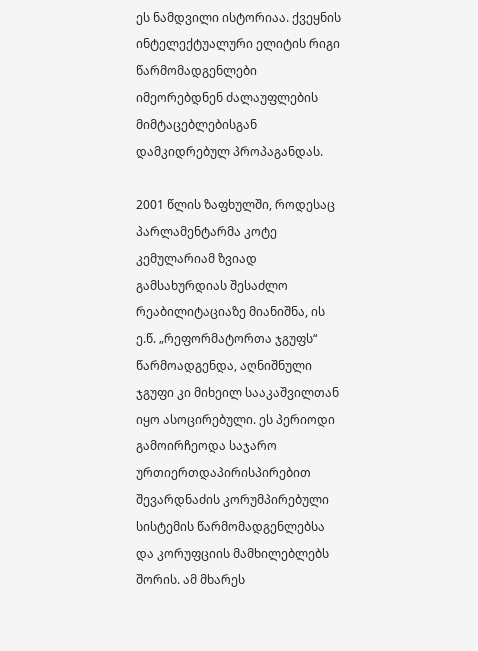ეს ნამდვილი ისტორიაა. ქვეყნის ინტელექტუალური ელიტის რიგი წარმომადგენლები იმეორებდნენ ძალაუფლების მიმტაცებლებისგან დამკიდრებულ პროპაგანდას.

2001 წლის ზაფხულში, როდესაც პარლამენტარმა კოტე კემულარიამ ზვიად გამსახურდიას შესაძლო რეაბილიტაციაზე მიანიშნა, ის ე.წ. „რეფორმატორთა ჯგუფს“ წარმოადგენდა, აღნიშნული ჯგუფი კი მიხეილ სააკაშვილთან იყო ასოცირებული. ეს პერიოდი გამოირჩეოდა საჯარო ურთიერთდაპირისპირებით შევარდნაძის კორუმპირებული სისტემის წარმომადგენლებსა და კორუფციის მამხილებლებს შორის. ამ მხარეს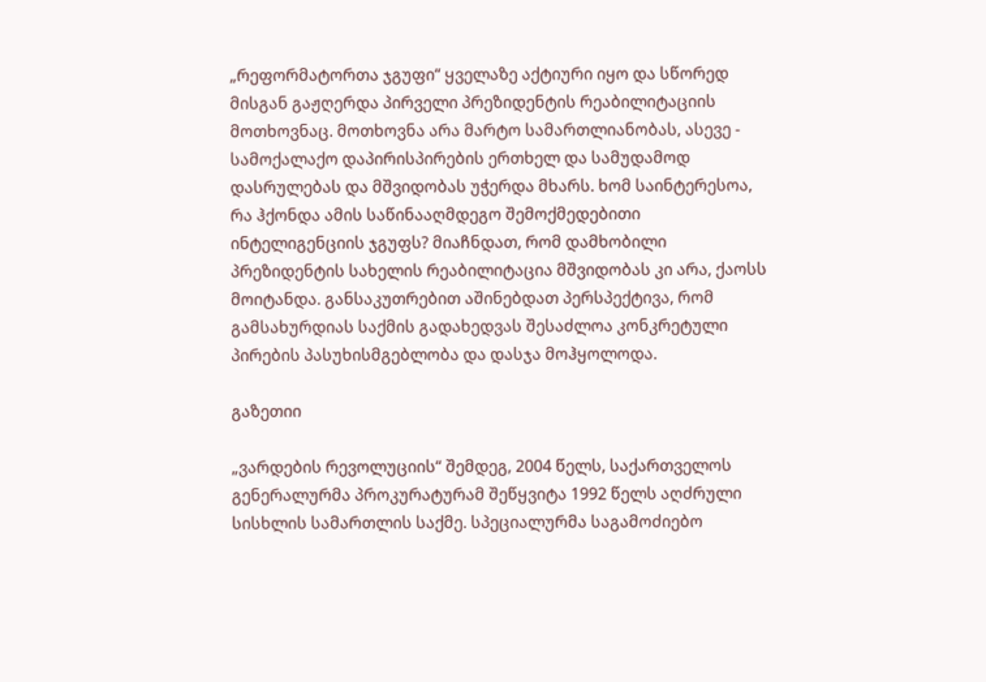„რეფორმატორთა ჯგუფი“ ყველაზე აქტიური იყო და სწორედ მისგან გაჟღერდა პირველი პრეზიდენტის რეაბილიტაციის მოთხოვნაც. მოთხოვნა არა მარტო სამართლიანობას, ასევე - სამოქალაქო დაპირისპირების ერთხელ და სამუდამოდ დასრულებას და მშვიდობას უჭერდა მხარს. ხომ საინტერესოა, რა ჰქონდა ამის საწინააღმდეგო შემოქმედებითი ინტელიგენციის ჯგუფს? მიაჩნდათ, რომ დამხობილი პრეზიდენტის სახელის რეაბილიტაცია მშვიდობას კი არა, ქაოსს მოიტანდა. განსაკუთრებით აშინებდათ პერსპექტივა, რომ გამსახურდიას საქმის გადახედვას შესაძლოა კონკრეტული პირების პასუხისმგებლობა და დასჯა მოჰყოლოდა.

გაზეთიი

„ვარდების რევოლუციის“ შემდეგ, 2004 წელს, საქართველოს გენერალურმა პროკურატურამ შეწყვიტა 1992 წელს აღძრული სისხლის სამართლის საქმე. სპეციალურმა საგამოძიებო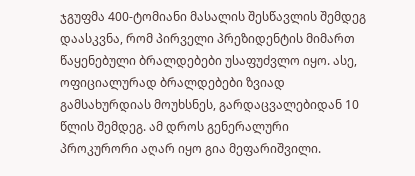ჯგუფმა 400-ტომიანი მასალის შესწავლის შემდეგ დაასკვნა, რომ პირველი პრეზიდენტის მიმართ წაყენებული ბრალდებები უსაფუძვლო იყო. ასე, ოფიციალურად ბრალდებები ზვიად გამსახურდიას მოუხსნეს, გარდაცვალებიდან 10 წლის შემდეგ. ამ დროს გენერალური პროკურორი აღარ იყო გია მეფარიშვილი.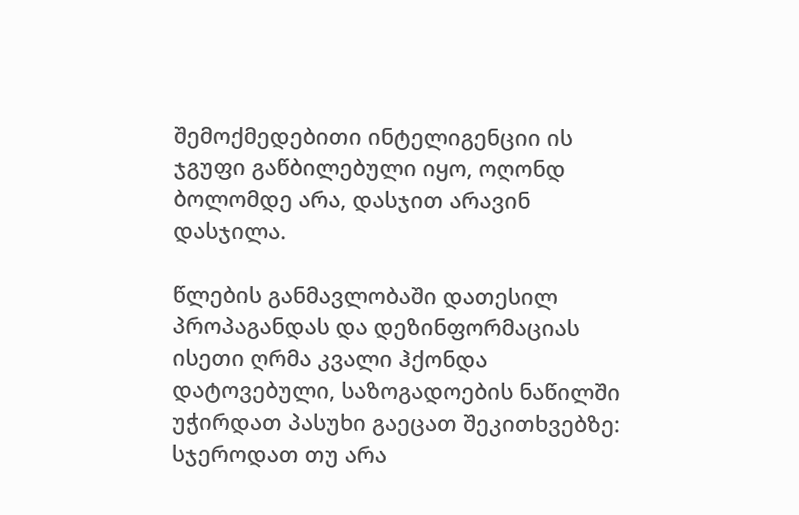შემოქმედებითი ინტელიგენციი ის ჯგუფი გაწბილებული იყო, ოღონდ ბოლომდე არა, დასჯით არავინ დასჯილა.

წლების განმავლობაში დათესილ პროპაგანდას და დეზინფორმაციას ისეთი ღრმა კვალი ჰქონდა დატოვებული, საზოგადოების ნაწილში უჭირდათ პასუხი გაეცათ შეკითხვებზე: სჯეროდათ თუ არა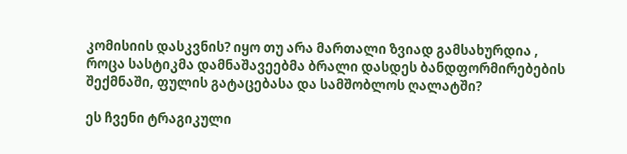კომისიის დასკვნის? იყო თუ არა მართალი ზვიად გამსახურდია , როცა სასტიკმა დამნაშავეებმა ბრალი დასდეს ბანდფორმირებების შექმნაში, ფულის გატაცებასა და სამშობლოს ღალატში?

ეს ჩვენი ტრაგიკული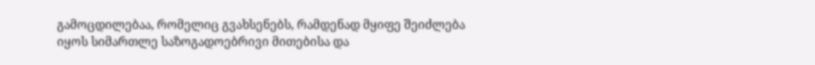გამოცდილებაა, რომელიც გვახსენებს, რამდენად მყიფე შეიძლება იყოს სიმართლე საზოგადოებრივი მითებისა და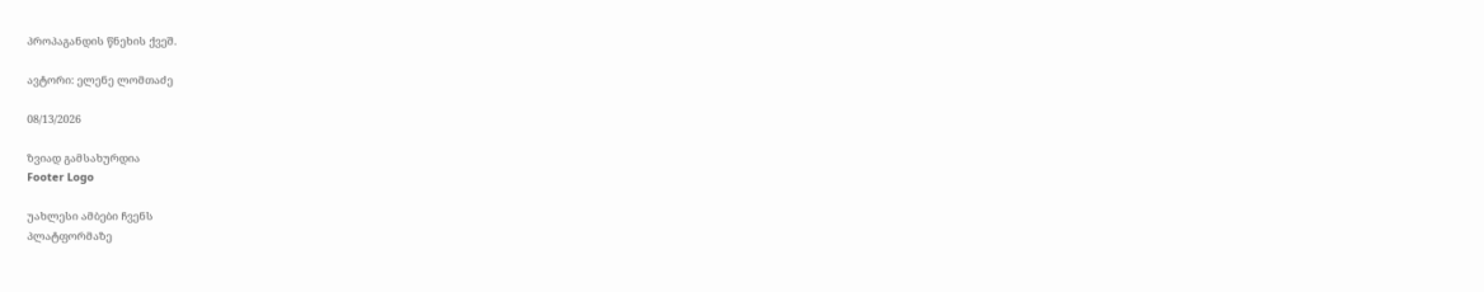პროპაგანდის წნეხის ქვეშ.

ავტორი: ელენე ლომთაძე

08/13/2026

ზვიად გამსახურდია
Footer Logo

უახლესი ამბები ჩვენს
პლატფორმაზე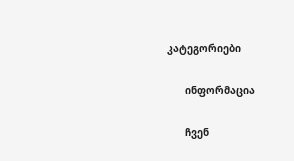კატეგორიები

      ინფორმაცია

      ჩვენ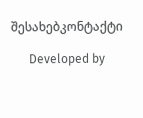შესახებკონტაქტი

      Developed by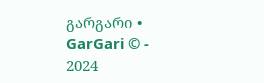გარგარი • GarGari © - 2024